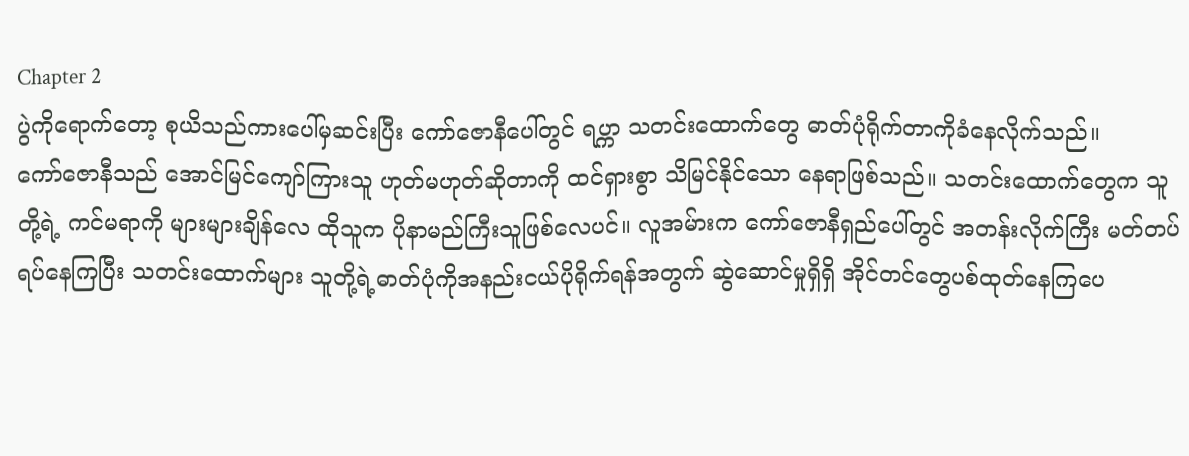Chapter 2
ပွဲကိုရောက်တော့ စုယိသည်ကားပေါ်မှဆင်းပြီး ကော်ဇောနီပေါ်တွင် ရပ္ကာ သတင်းထောက်တွေ ဓာတ်ပုံရိုက်တာကိုခံနေလိုက်သည်။
ကော်ဇောနီသည် အောင်မြင်ကျော်ကြားသူ ဟုတ်မဟုတ်ဆိုတာကို ထင်ရှားစွာ သိမြင်နိုင်သော နေရာဖြစ်သည်။ သတင်းထောက်တွေက သူတို့ရဲ့ ကင်မရာကို များများချိန်လေ ထိုသူက ပိုနာမည်ကြီးသူဖြစ်လေပင်။ လူအမ်ားက ကော်ဇောနီရှည်ပေါ်တွင် အတန်းလိုက်ကြီး မတ်တပ်ရပ်နေကြပြီး သတင်းထောက်များ သူတို့ရဲ့ဓာတ်ပုံကိုအနည်းငယ်ပိုရိုက်ရန်အတွက် ဆွဲဆောင်မှုရှိရှိ အိုင်တင်တွေပစ်ထုတ်နေကြပေ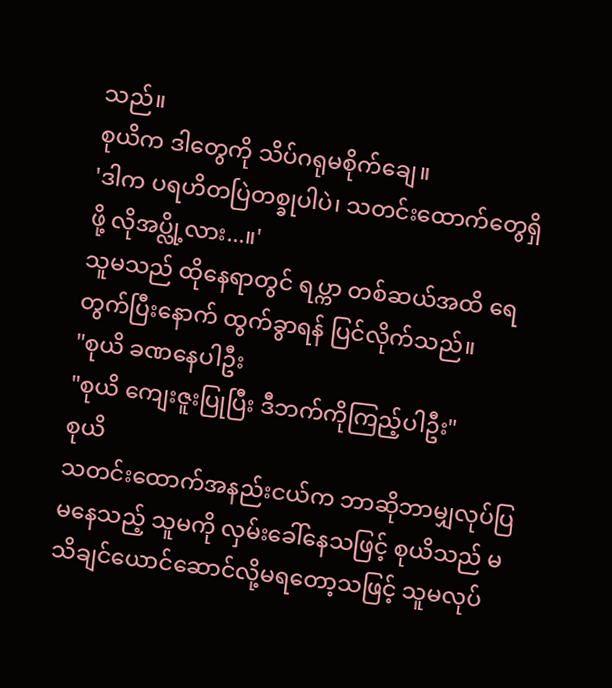သည်။
စုယိက ဒါတွေကို သိပ်ဂရုမစိုက်ချေ။
'ဒါက ပရဟိတပြဲတစ္ခုပါပဲ၊ သတင်းထောက်တွေရှိဖို့ လိုအပ္လို့လား...။'
သူမသည် ထိုနေရာတွင် ရပ္ကာ တစ်ဆယ်အထိ ရေတွက်ပြီးနောက် ထွက်ခွာရန် ပြင်လိုက်သည်။
"စုယိ ခဏနေပါဦး
"စုယိ ကျေးဇူးပြုပြီး ဒီဘက်ကိုကြည့်ပါဦး"
စုယိ
သတင်းထောက်အနည်းငယ်က ဘာဆိုဘာမျှလုပ်ပြမနေသည့် သူမကို လှမ်းခေါ်နေသဖြင့် စုယိသည် မသိချင်ယောင်ဆောင်လို့မရတော့သဖြင့် သူမလုပ်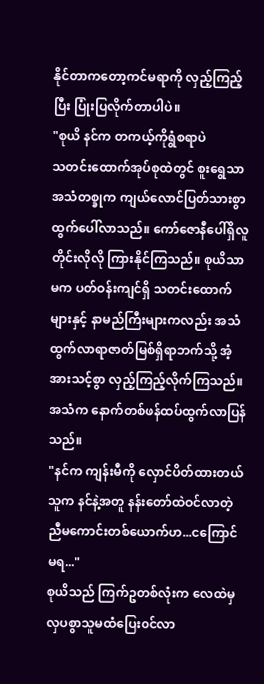နိုင်တာကတော့ကင်မရာကို လှည့်ကြည့်ပြီး ပြုံးပြလိုက်တာပါပဲ။
"စုယိ နင်က တကယ့်ကိုရွံစရာပဲ
သတင်းထောက်အုပ်စုထဲတွင် စူးရွေသာအသံတစ္ခုက ကျယ်လောင်ပြတ်သားစွာ ထွက်ပေါ်လာသည်။ ကော်ဇောနီပေါ်ရှိလူတိုင်းလိုလို ကြားနိုင်ကြသည်။ စုယိသာမက ပတ်ဝန်းကျင်ရှိ သတင်းထောက်များနှင့် နာမည်ကြီးများကလည်း အသံထွက်လာရာဇာတ်မြစ်ရှိရာဘက်သို့ အံ့အားသင့်စွာ လှည့်ကြည့်လိုက်ကြသည်။
အသံက နောက်တစ်ဖန်ထပ်ထွက်လာပြန်သည်။
"နင်က ကျန်းမီကို လှောင်ပိတ်ထားတယ် သူက နင်နဲ့အတူ နန်းတော်ထဲဝင်လာတဲ့ ညီမကောင်းတစ်ယောက်ဟ...ငကြောင် မရ..."
စုယိသည် ကြက်ဥတစ်လုံးက လေထဲမှ လှပစွာသူမထံပြေး၀င်လာ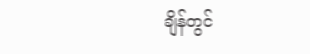ချိန်တွင်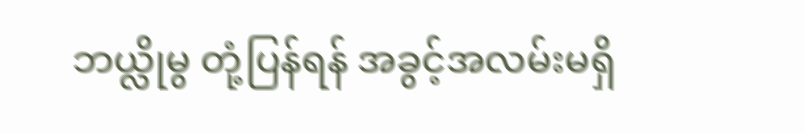ဘယ္လိုမွ တုံ့ပြန်ရန် အခွင့်အလမ်းမရှိ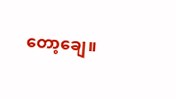တော့ချေ။